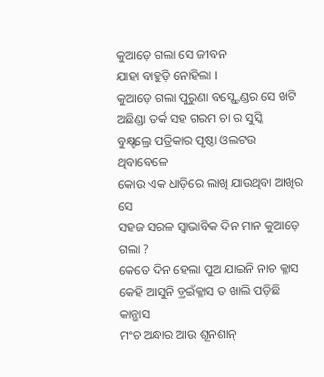କୁଆଡ଼େ ଗଲା ସେ ଜୀବନ
ଯାହା ବାହୁଡ଼ି ନୋହିଲା ।
କୁଆଡ଼େ ଗଲା ପୁରୁଣା ବସ୍ଷ୍ଟେଣ୍ଡର ସେ ଖଟି
ଅଛିଣ୍ଡା ତର୍କ ସହ ଗରମ ଚା ର ସୁସ୍କି
ବୁକ୍ଷ୍ଟଲ୍ରେ ପତ୍ରିକାର ପୃଷ୍ଠା ଓଲଟଉ ଥିବାବେଳେ
କୋଉ ଏକ ଧାଡ଼ିରେ ଲାଖି ଯାଉଥିବା ଆଖିର ସେ
ସହଜ ସରଳ ସ୍ୱାଭାବିକ ଦିନ ମାନ କୁଆଡ଼େ ଗଲା ?
କେତେ ଦିନ ହେଲା ପୁଅ ଯାଇନି ନାଚ କ୍ଳାସ
କେହି ଆସୁନି ଡ଼୍ରଇଁକ୍ଳାସ ତ ଖାଲି ପଡ଼ିଛି କାନ୍ଭାସ
ମଂଚ ଅନ୍ଧାର ଆଉ ଶୂନଶାନ୍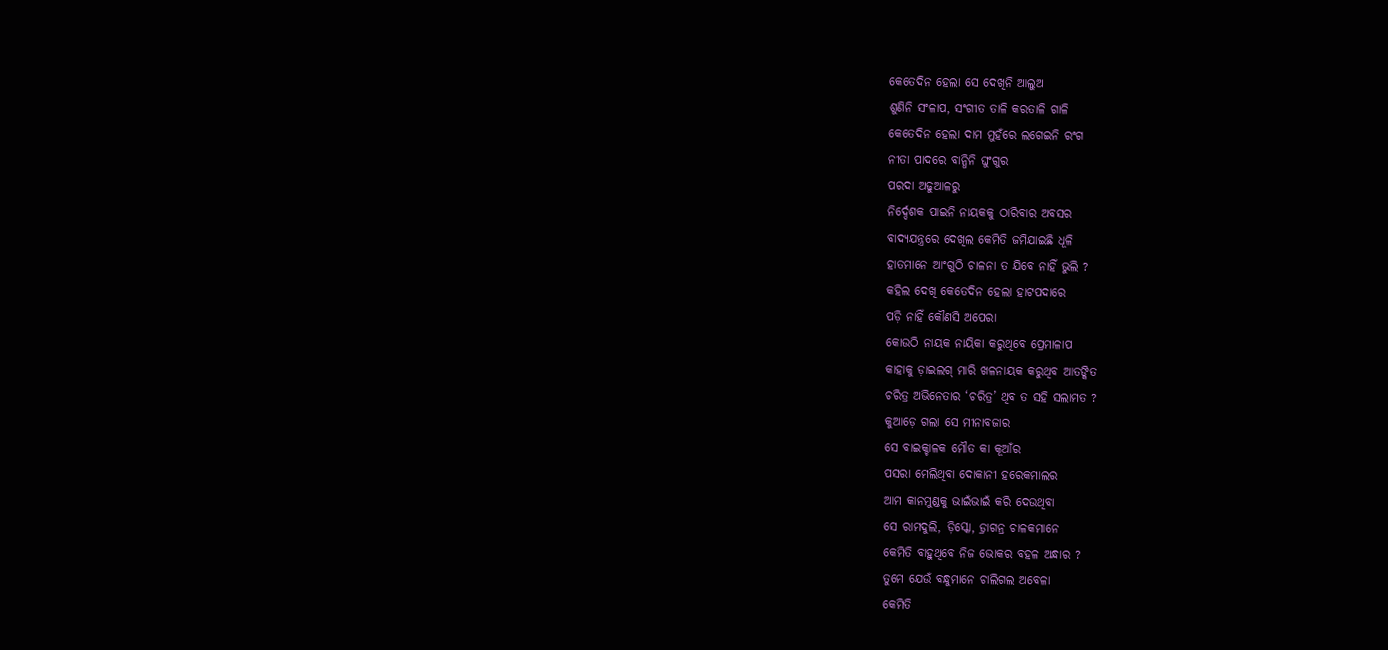କେତେଦିନ ହେଲା ସେ ଦେଖିନି ଆଲୁଅ
ଶୁଣିନି ସଂଳାପ, ସଂଗୀତ ତାଳି କରତାଳି ଗାଳି
କେତେଦିନ ହେଲା ଦାମ ମୁହଁରେ ଲଗେଇନି ରଂଗ
ନୀତା ପାଦରେ ବାନ୍ଧିନି ଘୁଂଗୁର
ପରଦା ଅଢୁଆଳରୁ
ନିର୍ଦ୍ଦେଶକ ପାଇନି ନାୟକକୁ ଠାରିବାର ଅବସର
ବାଦ୍ୟଯନ୍ତ୍ରରେ ଦେଖିଲ କେମିତି ଜମିଯାଇଛି ଧୂଳି
ହାତମାନେ ଆଂଗୁଠି ଚାଳନା ତ ଯିବେ ନାହିଁ ଭୁଲି ?
କହିଲ ଦେଖି କେତେଦିନ ହେଲା ହାଟପଦାରେ
ପଡ଼ି ନାହିଁ କୌଣସି ଅପେରା
କୋଉଠି ନାୟକ ନାୟିକା କରୁଥିବେ ପ୍ରେମାଳାପ
କାହାକୁ ଡ଼ାଇଲଗ୍ ମାରି ଖଳନାୟକ କରୁଥିବ ଆତଙ୍କିତ
ଚରିତ୍ର ଅଭିନେତାର ‘ଚରିତ୍ର’ ଥିବ ତ ସହି ସଲାମତ ?
କୁଆଡ଼େ ଗଲା ସେ ମୀନାବଜାର
ସେ ବାଇକ୍ଚାଳକ ମୌତ କା କୂଆଁର
ପସରା ମେଲିଥିବା ଦୋକାନୀ ହରେକମାଲର
ଆମ କାନମୁଣ୍ଡକୁ ଭାଇଁଭାଇଁ କରି ଦେଉଥିବା
ସେ ରାମଦୁଲି, ଡ଼ିସ୍କୋ, ଡ଼୍ରାଗନ୍ର ଚାଳକମାନେ
କେମିତି ବାହୁଥିବେ ନିଜ ଭୋକର ବହଳ ଅନ୍ଧାର ?
ତୁମେ ଯେଉଁ ବନ୍ଧୁମାନେ ଚାଲିଗଲ ଅବେଳା
କେମିତି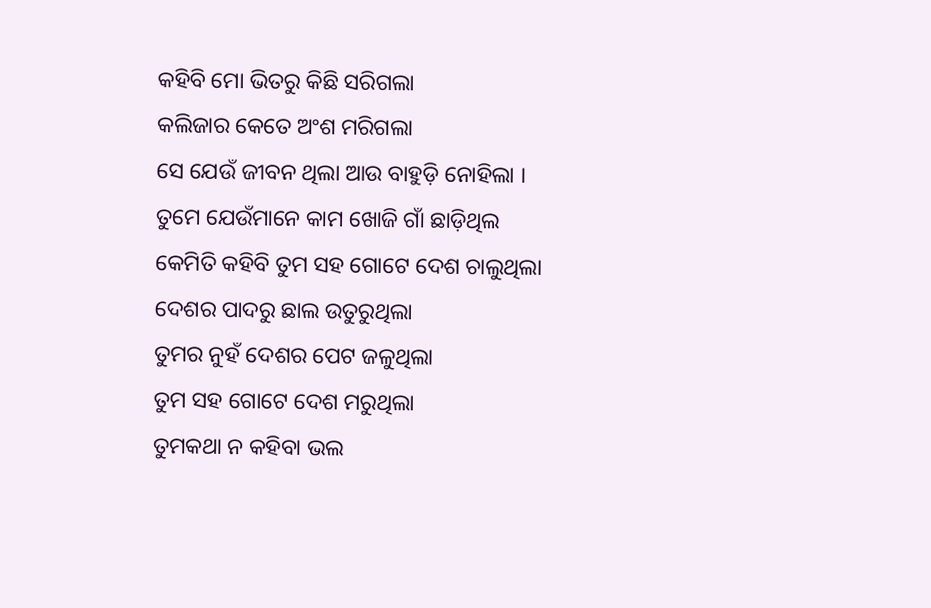କହିବି ମୋ ଭିତରୁ କିଛି ସରିଗଲା
କଲିଜାର କେତେ ଅଂଶ ମରିଗଲା
ସେ ଯେଉଁ ଜୀବନ ଥିଲା ଆଉ ବାହୁଡ଼ି ନୋହିଲା ।
ତୁମେ ଯେଉଁମାନେ କାମ ଖୋଜି ଗାଁ ଛାଡ଼ିଥିଲ
କେମିତି କହିବି ତୁମ ସହ ଗୋଟେ ଦେଶ ଚାଲୁଥିଲା
ଦେଶର ପାଦରୁ ଛାଲ ଉତୁରୁଥିଲା
ତୁମର ନୁହଁ ଦେଶର ପେଟ ଜଳୁଥିଲା
ତୁମ ସହ ଗୋଟେ ଦେଶ ମରୁଥିଲା
ତୁମକଥା ନ କହିବା ଭଲ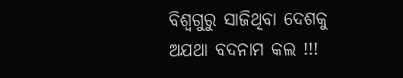ବିଶ୍ୱଗୁରୁ ସାଜିଥିବା ଦେଶକୁ ଅଯଥା ବଦନାମ କଲ !!!